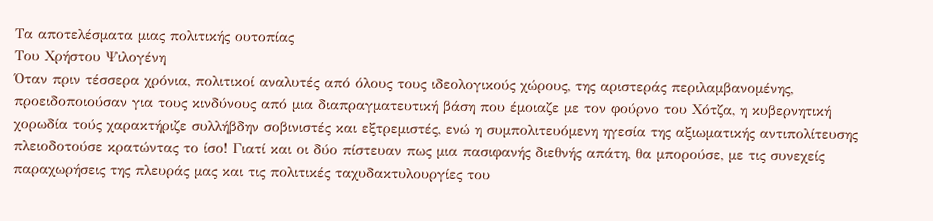Τα αποτελέσματα μιας πολιτικής ουτοπίας
Του Χρήστου Ψιλογένη
Όταν πριν τέσσερα χρόνια, πολιτικοί αναλυτές από όλους τους ιδεολογικούς χώρους, της αριστεράς περιλαμβανομένης, προειδοποιούσαν για τους κινδύνους από μια διαπραγματευτική βάση που έμοιαζε με τον φούρνο του Χότζα, η κυβερνητική χορωδία τούς χαρακτήριζε συλλήβδην σοβινιστές και εξτρεμιστές, ενώ η συμπολιτευόμενη ηγεσία της αξιωματικής αντιπολίτευσης πλειοδοτούσε κρατώντας το ίσο! Γιατί και οι δύο πίστευαν πως μια πασιφανής διεθνής απάτη, θα μπορούσε, με τις συνεχείς παραχωρήσεις της πλευράς μας και τις πολιτικές ταχυδακτυλουργίες του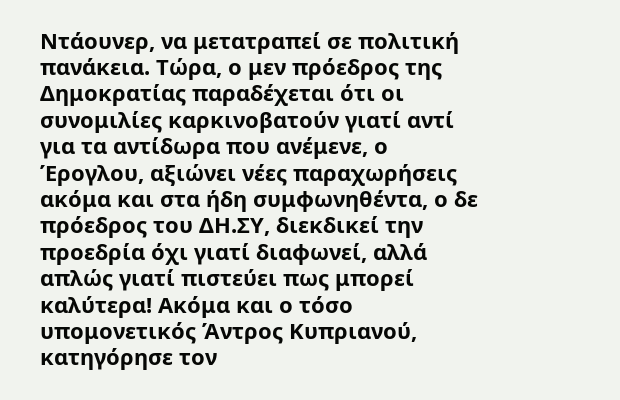Ντάουνερ, να μετατραπεί σε πολιτική πανάκεια. Τώρα, ο μεν πρόεδρος της Δημοκρατίας παραδέχεται ότι οι συνομιλίες καρκινοβατούν γιατί αντί για τα αντίδωρα που ανέμενε, ο Έρογλου, αξιώνει νέες παραχωρήσεις ακόμα και στα ήδη συμφωνηθέντα, ο δε πρόεδρος του ΔΗ.ΣΥ, διεκδικεί την προεδρία όχι γιατί διαφωνεί, αλλά απλώς γιατί πιστεύει πως μπορεί καλύτερα! Ακόμα και ο τόσο υπομονετικός Άντρος Κυπριανού, κατηγόρησε τον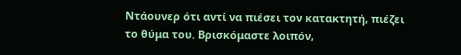Ντάουνερ ότι αντί να πιέσει τον κατακτητή, πιέζει το θύμα του. Βρισκόμαστε λοιπόν,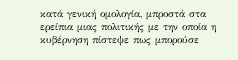κατά γενική ομολογία, μπροστά στα ερείπια μιας πολιτικής με την οποία η κυβέρνηση πίστεψε πως μπορούσε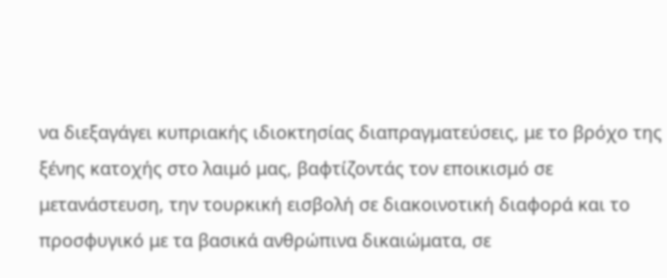να διεξαγάγει κυπριακής ιδιοκτησίας διαπραγματεύσεις, με το βρόχο της ξένης κατοχής στο λαιμό μας, βαφτίζοντάς τον εποικισμό σε μετανάστευση, την τουρκική εισβολή σε διακοινοτική διαφορά και το προσφυγικό με τα βασικά ανθρώπινα δικαιώματα, σε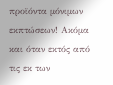προϊόντα μόνιμων εκπτώσεων! Ακόμα και όταν εκτός από τις εκ των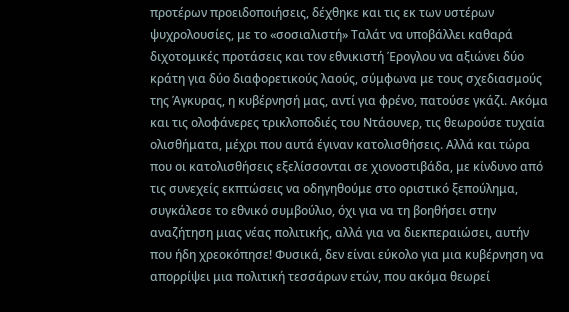προτέρων προειδοποιήσεις, δέχθηκε και τις εκ των υστέρων ψυχρολουσίες, με το «σοσιαλιστή» Ταλάτ να υποβάλλει καθαρά διχοτομικές προτάσεις και τον εθνικιστή Έρογλου να αξιώνει δύο κράτη για δύο διαφορετικούς λαούς, σύμφωνα με τους σχεδιασμούς της Άγκυρας, η κυβέρνησή μας, αντί για φρένο, πατούσε γκάζι. Ακόμα και τις ολοφάνερες τρικλοποδιές του Ντάουνερ, τις θεωρούσε τυχαία ολισθήματα, μέχρι που αυτά έγιναν κατολισθήσεις. Αλλά και τώρα που οι κατολισθήσεις εξελίσσονται σε χιονοστιβάδα, με κίνδυνο από τις συνεχείς εκπτώσεις να οδηγηθούμε στο οριστικό ξεπούλημα, συγκάλεσε το εθνικό συμβούλιο, όχι για να τη βοηθήσει στην αναζήτηση μιας νέας πολιτικής, αλλά για να διεκπεραιώσει, αυτήν που ήδη χρεοκόπησε! Φυσικά, δεν είναι εύκολο για μια κυβέρνηση να απορρίψει μια πολιτική τεσσάρων ετών, που ακόμα θεωρεί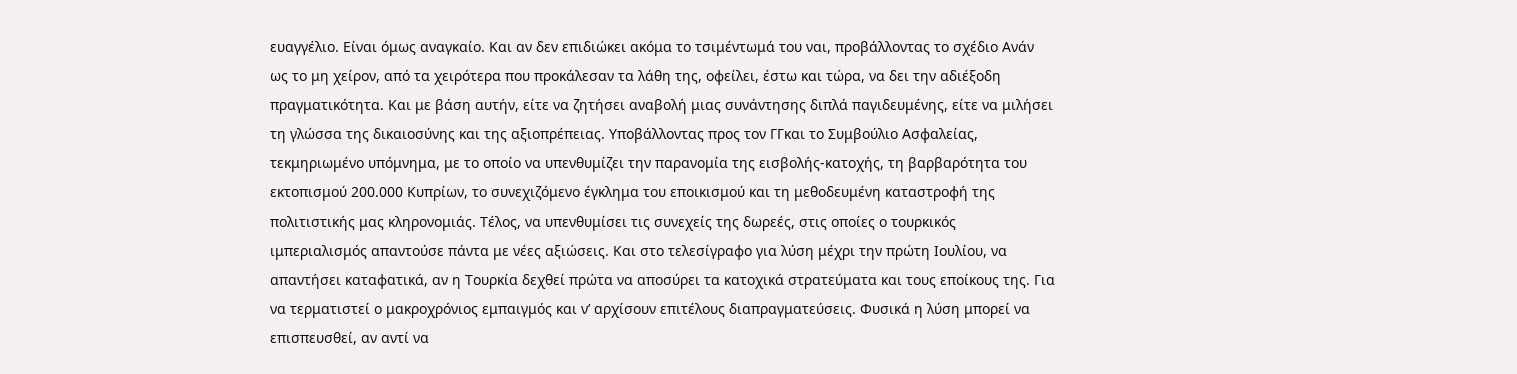ευαγγέλιο. Είναι όμως αναγκαίο. Και αν δεν επιδιώκει ακόμα το τσιμέντωμά του ναι, προβάλλοντας το σχέδιο Ανάν ως το μη χείρον, από τα χειρότερα που προκάλεσαν τα λάθη της, οφείλει, έστω και τώρα, να δει την αδιέξοδη πραγματικότητα. Και με βάση αυτήν, είτε να ζητήσει αναβολή μιας συνάντησης διπλά παγιδευμένης, είτε να μιλήσει τη γλώσσα της δικαιοσύνης και της αξιοπρέπειας. Υποβάλλοντας προς τον ΓΓκαι το Συμβούλιο Ασφαλείας, τεκμηριωμένο υπόμνημα, με το οποίο να υπενθυμίζει την παρανομία της εισβολής-κατοχής, τη βαρβαρότητα του εκτοπισμού 200.000 Κυπρίων, το συνεχιζόμενο έγκλημα του εποικισμού και τη μεθοδευμένη καταστροφή της πολιτιστικής μας κληρονομιάς. Τέλος, να υπενθυμίσει τις συνεχείς της δωρεές, στις οποίες ο τουρκικός ιμπεριαλισμός απαντούσε πάντα με νέες αξιώσεις. Και στο τελεσίγραφο για λύση μέχρι την πρώτη Ιουλίου, να απαντήσει καταφατικά, αν η Τουρκία δεχθεί πρώτα να αποσύρει τα κατοχικά στρατεύματα και τους εποίκους της. Για να τερματιστεί ο μακροχρόνιος εμπαιγμός και ν’ αρχίσουν επιτέλους διαπραγματεύσεις. Φυσικά η λύση μπορεί να επισπευσθεί, αν αντί να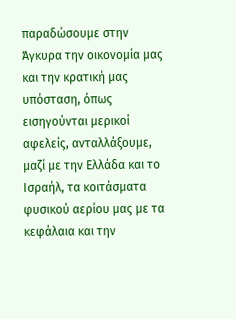παραδώσουμε στην Άγκυρα την οικονομία μας και την κρατική μας υπόσταση, όπως εισηγούνται μερικοί αφελείς, ανταλλάξουμε, μαζί με την Ελλάδα και το Ισραήλ, τα κοιτάσματα φυσικού αερίου μας με τα κεφάλαια και την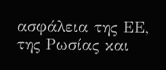ασφάλεια της ΕΕ, της Ρωσίας και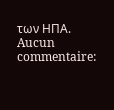των ΗΠΑ.
Aucun commentaire: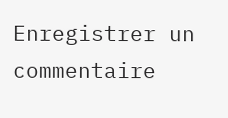Enregistrer un commentaire